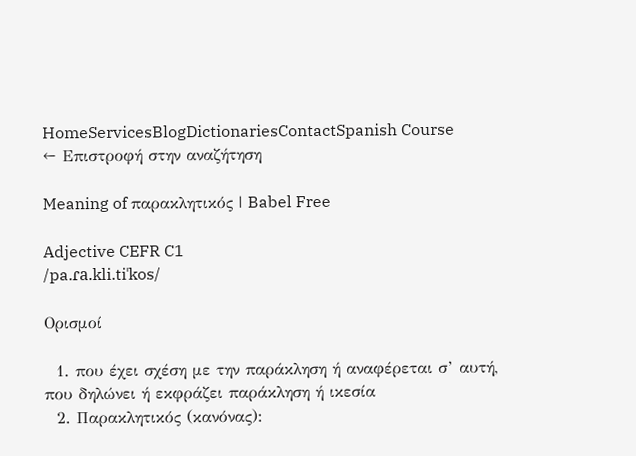HomeServicesBlogDictionariesContactSpanish Course
← Επιστροφή στην αναζήτηση

Meaning of παρακλητικός | Babel Free

Adjective CEFR C1
/pa.ɾa.kli.tiˈkos/

Ορισμοί

  1. που έχει σχέση με την παράκληση ή αναφέρεται σ’ αυτή, που δηλώνει ή εκφράζει παράκληση ή ικεσία
  2. Παρακλητικός (κανόνας):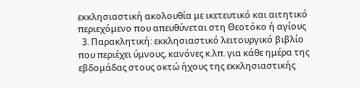εκκλησιαστική ακολουθία με ικετευτικό και αιτητικό περιεχόμενο που απευθύνεται στη Θεοτόκο ή αγίους
  3. Παρακλητική: εκκλησιαστικό λειτουργικό βιβλίο που περιέχει ύμνους, κανόνες κ.λπ. για κάθε ημέρα της εβδομάδας στους οκτώ ήχους της εκκλησιαστικής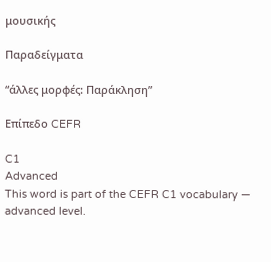μουσικής

Παραδείγματα

“άλλες μορφές: Παράκληση”

Επίπεδο CEFR

C1
Advanced
This word is part of the CEFR C1 vocabulary — advanced level.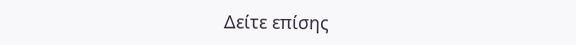Δείτε επίσης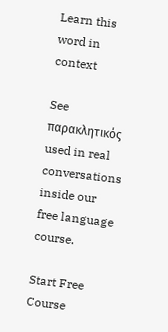Learn this word in context

See παρακλητικός used in real conversations inside our free language course.

Start Free Course